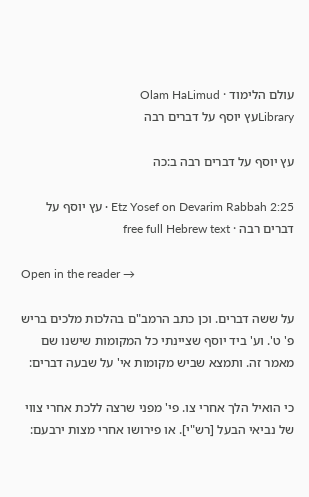עולם הלימוד · Olam HaLimud
Libraryעץ יוסף על דברים רבה

עץ יוסף על דברים רבה ב:כה

Etz Yosef on Devarim Rabbah 2:25 · עץ יוסף על דברים רבה · free full Hebrew text

Open in the reader →

על ששה דברים. וכן כתב הרמב"ם בהלכות מלכים בריש פ' ט'. וע' ביד יוסף שציינתי כל המקומות שישנו שם מאמר זה. ותמצא שביש מקומות אי' על שבעה דברים:

כי הואיל הלך אחרי צו. פי' מפני שרצה ללכת אחרי צווי של נביאי הבעל [רש"י]. או פירושו אחרי מצות ירבעם: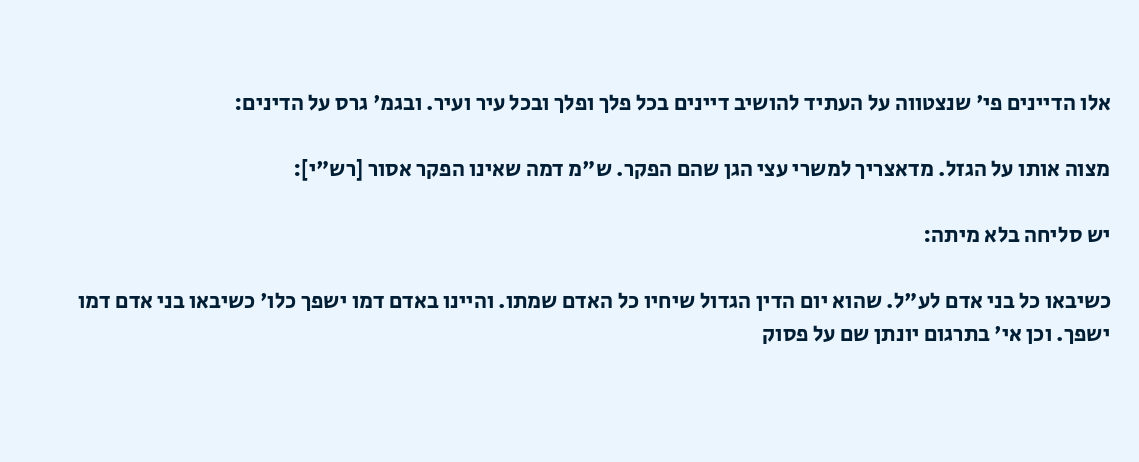אלו הדיינים פי' שנצטווה על העתיד להושיב דיינים בכל פלך ופלך ובכל עיר ועיר. ובגמ' גרס על הדינים:

מצוה אותו על הגזל. מדאצריך למשרי עצי הגן שהם הפקר. ש"מ דמה שאינו הפקר אסור [רש"י]:

יש סליחה בלא מיתה:

כשיבאו כל בני אדם לע"ל. שהוא יום הדין הגדול שיחיו כל האדם שמתו. והיינו באדם דמו ישפך כלו' כשיבאו בני אדם דמו ישפך. וכן אי' בתרגום יונתן שם על פסוק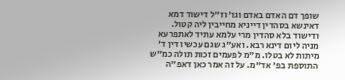שופך דם האדם באדם וגו' וז"ל דישוד דמא דאינשא בסהדין דייניא מחייבין ליה קטול. ודישוד בלא סהדין מרי עלמא עתיד לאתפרעא מניה ליום דינא רבא. ואע"ג שגם עכשיו דין ד' מיתות לא בטלו. מ"מ לפעמים זכות תולה כמ"ש התוספת בפ' אד"מ. על זה אמר כאן דאפ"ה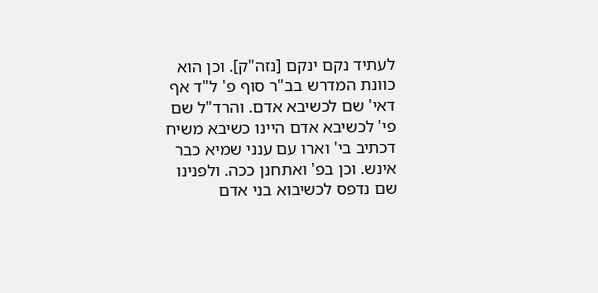לעתיד נקם ינקם [נזה"ק]. וכן הוא כוונת המדרש בב"ר סוף פ' ל"ד אף דאי' שם לכשיבא אדם. והרד"ל שם פי' לכשיבא אדם היינו כשיבא משיח דכתיב בי' וארו עם ענני שמיא כבר אינש. וכן בפ' ואתחנן ככה. ולפנינו שם נדפס לכשיבוא בני אדם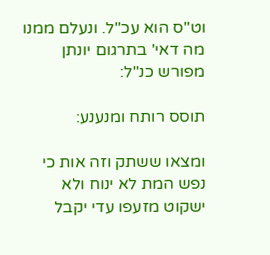וט"ס הוא עכ"ל. ונעלם ממנו מה דאי' בתרגום יונתן מפורש כנ"ל:

תוסס רותח ומנענע:

ומצאו ששתק וזה אות כי נפש המת לא ינוח ולא ישקוט מזעפו עדי יקבל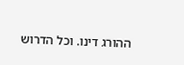ההורג דינו. וכל הדרוש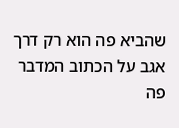שהביא פה הוא רק דרך אגב על הכתוב המדבר פה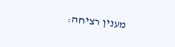מענין רציחה: